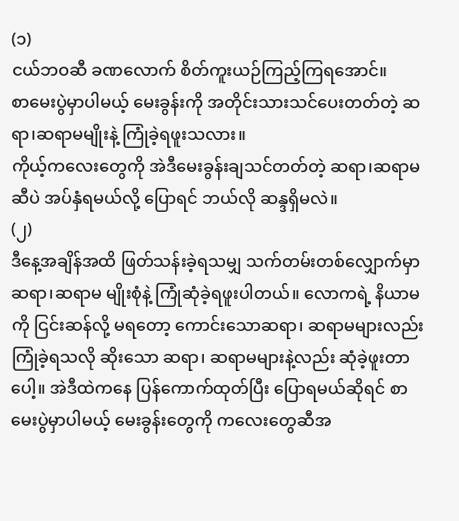(၁)
ငယ်ဘဝဆီ ခဏလောက် စိတ်ကူးယဉ်ကြည့်ကြရအောင်။
စာမေးပွဲမှာပါမယ့် မေးခွန်းကို အတိုင်းသားသင်ပေးတတ်တဲ့ ဆရာ၊ဆရာမမျိုးနဲ့ ကြုံခဲ့ရဖူးသလား။
ကိုယ့်ကလေးတွေကို အဲဒီမေးခွန်းချသင်တတ်တဲ့ ဆရာ၊ဆရာမဆီပဲ အပ်နှံရမယ်လို့ ပြောရင် ဘယ်လို ဆန္ဒရှိမလဲ။
(၂)
ဒီနေ့အချိန်အထိ ဖြတ်သန်းခဲ့ရသမျှ သက်တမ်းတစ်လျှောက်မှာ ဆရာ၊ဆရာမ မျိုးစုံနဲ့ ကြုံဆုံခဲ့ရဖူးပါတယ်။ လောကရဲ့ နိယာမကို ငြင်းဆန်လို့ မရတော့ ကောင်းသောဆရာ၊ ဆရာမများလည်းကြုံခဲ့ရသလို ဆိုးသော ဆရာ၊ ဆရာမများနဲ့လည်း ဆုံခဲ့ဖူးတာပေါ့။ အဲဒီထဲကနေ ပြန်ကောက်ထုတ်ပြီး ပြောရမယ်ဆိုရင် စာမေးပွဲမှာပါမယ့် မေးခွန်းတွေကို ကလေးတွေဆီအ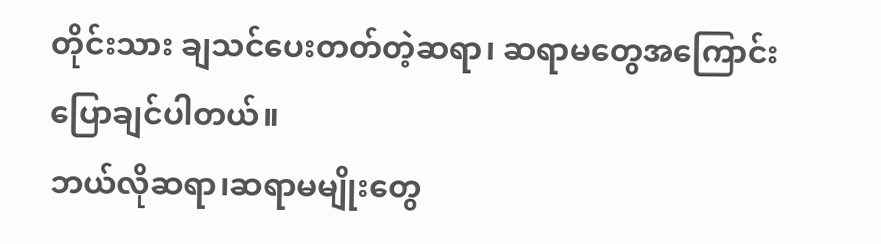တိုင်းသား ချသင်ပေးတတ်တဲ့ဆရာ၊ ဆရာမတွေအကြောင်း ပြောချင်ပါတယ်။
ဘယ်လိုဆရာ၊ဆရာမမျိုးတွေ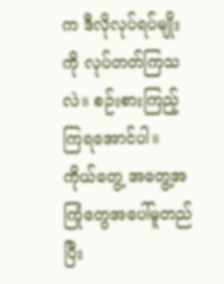က ဒီလိုလုပ်ရပ်မျိုးကို လုပ်တတ်ကြသလဲ။ စဉ်းစားကြည့် ကြရအောင်ပါ။
ကိုယ်တွေ့ အတွေ့အကြုံတွေအပေါ်မူတည်ပြီး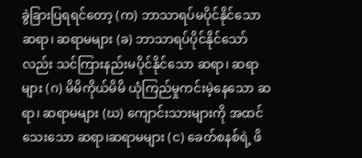ခွဲခြားပြရရင်တော့ (က) ဘာသာရပ်မပိုင်နိုင်သော ဆရာ၊ ဆရာမများ (ခ) ဘာသာရပ်ပိုင်နိုင်သော်လည်း သင်ကြားနည်းမပိုင်နိုင်သော ဆရာ၊ ဆရာများ (ဂ) မိမိကိုယ်မိမိ ယုံကြည်မှုကင်းမဲ့နေသော ဆရာ၊ ဆရာမများ (ဃ) ကျောင်းသားများကို အထင်သေးသော ဆရာ၊ဆရာမများ (င) ခေတ်စနစ်ရဲ့ ဖိ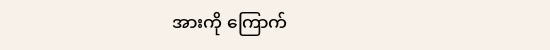အားကို ကြောက်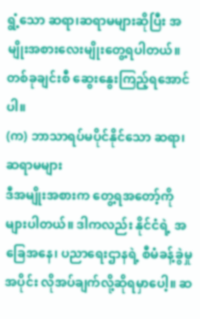ရွံ့သော ဆရာ၊ဆရာမများဆိုပြီး အမျိုးအစားလေးမျိုးတွေ့ရပါတယ်။ တစ်ခုချင်းစီ ဆွေးနွေးကြည့်ရအောင်ပါ။
(က) ဘာသာရပ်မပိုင်နိုင်သော ဆရာ၊ဆရာမများ
ဒီအမျိုးအစားက တွေ့ရအတော့်ကိုများပါတယ်။ ဒါကလည်း နိုင်ငံရဲ့ အခြေအနေ၊ ပညာရေးဌာနရဲ့ စီမံခန့်ခွဲမှုအပိုင်း လိုအပ်ချက်လို့ဆိုရမှာပေါ့။ ဆ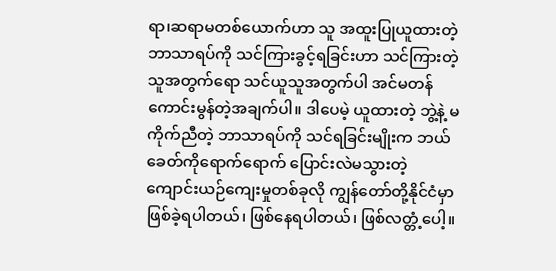ရာ၊ဆရာမတစ်ယောက်ဟာ သူ အထူးပြုယူထားတဲ့ ဘာသာရပ်ကို သင်ကြားခွင့်ရခြင်းဟာ သင်ကြားတဲ့သူအတွက်ရော သင်ယူသူအတွက်ပါ အင်မတန်ကောင်းမွန်တဲ့အချက်ပါ။ ဒါပေမဲ့ ယူထားတဲ့ ဘွဲ့နဲ့ မကိုက်ညီတဲ့ ဘာသာရပ်ကို သင်ရခြင်းမျိုးက ဘယ်ခေတ်ကိုရောက်ရောက် ပြောင်းလဲမသွားတဲ့ ကျောင်းယဉ်ကျေးမှုတစ်ခုလို ကျွန်တော်တို့နိုင်ငံမှာ ဖြစ်ခဲ့ရပါတယ်၊ ဖြစ်နေရပါတယ်၊ ဖြစ်လတ္တံ့ပေါ့။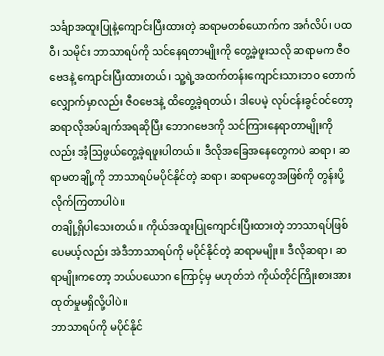သင်္ချာအထူးပြုနဲ့ကျောင်းပြီးထားတဲ့ ဆရာမတစ်ယောက်က အင်္ဂလိပ်၊ ပထဝီ၊ သမိုင်း ဘာသာရပ်ကို သင်နေရတာမျိုးကို တွေ့ခဲ့ဖူးသလို ဆရာမက ဇီဝဗေဒနဲ့ ကျောင်းပြီးထားတယ်၊ သူ့ရဲ့အထက်တန်းကျောင်းသားဘဝ တောက်လျှောက်မှာလည်း ဇီဝဗေဒနဲ့ ထိတွေ့ခဲ့ရတယ်၊ ဒါပေမဲ့ လုပ်ငန်းခွင်ဝင်တော့ ဆရာလိုအပ်ချက်အရဆိုပြီး ဘောဂဗေဒကို သင်ကြားနေရာတာမျိုးကိုလည်း အံ့ဩဖွယ်တွေ့ခဲ့ရဖူးပါတယ်။ ဒီလိုအခြေအနေတွေကပဲ ဆရာ၊ ဆရာမတချို့ကို ဘာသာရပ်မပိုင်နိုင်တဲ့ ဆရာ၊ ဆရာမတွေအဖြစ်ကို တွန်းပို့လိုက်ကြတာပါပဲ။
တချို့ရှိပါသေးတယ်။ ကိုယ်အထူးပြုကျောင်းပြီးထားတဲ့ ဘာသာရပ်ဖြစ်ပေမယ့်လည်း အဲဒီဘာသာရပ်ကို မပိုင်နိုင်တဲ့ ဆရာမမျိုး။ ဒီလိုဆရာ၊ ဆရာမျိုးကတော့ ဘယ်ပယောဂ ကြောင့်မှ မဟုတ်ဘဲ ကိုယ်တိုင်ကြိုးစားအားထုတ်မှုမရှိလို့ပါပဲ။
ဘာသာရပ်ကို မပိုင်နိုင်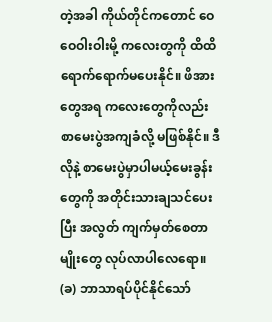တဲ့အခါ ကိုယ်တိုင်ကတောင် ဝေဝေဝါးဝါးမို့ ကလေးတွကို ထိထိရောက်ရောက်မပေးနိုင်။ ဖိအားတွေအရ ကလေးတွေကိုလည်း စာမေးပွဲအကျခံလို့ မဖြစ်နိုင်။ ဒီလိုနဲ့ စာမေးပွဲမှာပါမယ့်မေးခွန်းတွေကို အတိုင်းသားချသင်ပေးပြီး အလွတ် ကျက်မှတ်စေတာမျိုးတွေ လုပ်လာပါလေရော။
(ခ) ဘာသာရပ်ပိုင်နိုင်သော်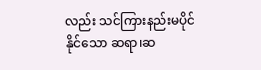လည်း သင်ကြားနည်းမပိုင်နိုင်သော ဆရာ၊ဆ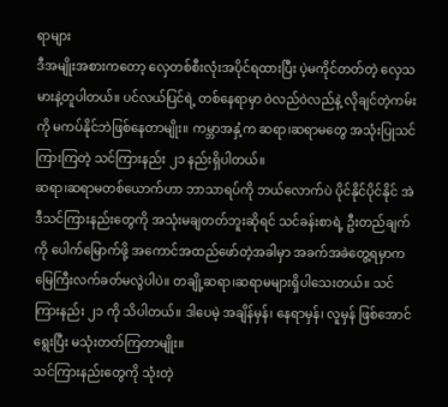ရာများ
ဒီအမျိုးအစားကတော့ လှေတစ်စီးလုံးအပိုင်ရထားပြီး ပဲ့မကိုင်တတ်တဲ့ လှေသမားနဲ့တူပါတယ်။ ပင်လယ်ပြင်ရဲ့ တစ်နေရာမှာ ဝဲလည်ဝဲလည်နဲ့ လိုချင်တဲ့ကမ်းကို မကပ်နိုင်ဘဲဖြစ်နေတာမျိုး။ ကမ္ဘာအနှံ့က ဆရာ၊ဆရာမတွေ အသုံးပြုသင်ကြားကြတဲ့ သင်ကြားနည်း ၂၁ နည်းရှိပါတယ်။
ဆရာ၊ဆရာမတစ်ယောက်ဟာ ဘာသာရပ်ကို ဘယ်လောက်ပဲ ပိုင်နိုင်ပိုင်နိုင် အဲဒီသင်ကြားနည်းတွေကို အသုံးမချတတ်ဘူးဆိုရင် သင်ခန်းစာရဲ့ ဦးတည်ချက်ကို ပေါက်မြောက်ဖို့ အကောင်အထည်ဖော်တဲ့အခါမှာ အခက်အခဲတွေ့ရမှာက မြေကြီးလက်ခတ်မလွဲပါပဲ။ တချို့ဆရာ၊ဆရာမများရှိပါသေးတယ်။ သင်ကြားနည်း ၂၁ ကို သိပါတယ်။ ဒါပေမဲ့ အချိန်မှန်၊ နေရာမှန်၊ လူမှန် ဖြစ်အောင် ရွေးပြီး မသုံးတတ်ကြတာမျိုး။
သင်ကြားနည်းတွေကို သုံးတဲ့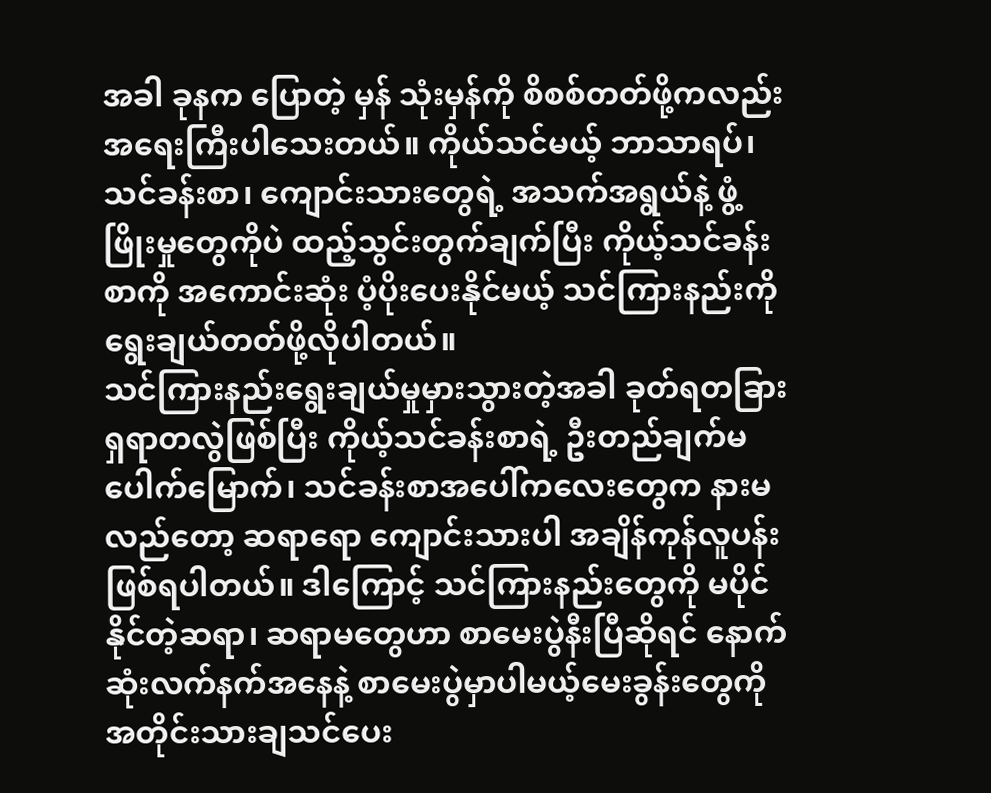အခါ ခုနက ပြောတဲ့ မှန် သုံးမှန်ကို စိစစ်တတ်ဖို့ကလည်း အရေးကြီးပါသေးတယ်။ ကိုယ်သင်မယ့် ဘာသာရပ်၊သင်ခန်းစာ၊ ကျောင်းသားတွေရဲ့ အသက်အရွယ်နဲ့ ဖွံ့ဖြိုးမှုတွေကိုပဲ ထည့်သွင်းတွက်ချက်ပြီး ကိုယ့်သင်ခန်းစာကို အကောင်းဆုံး ပံ့ပိုးပေးနိုင်မယ့် သင်ကြားနည်းကို ရွေးချယ်တတ်ဖို့လိုပါတယ်။
သင်ကြားနည်းရွေးချယ်မှုမှားသွားတဲ့အခါ ခုတ်ရတခြား ရှရာတလွဲဖြစ်ပြီး ကိုယ့်သင်ခန်းစာရဲ့ ဦးတည်ချက်မပေါက်မြောက်၊ သင်ခန်းစာအပေါ်ကလေးတွေက နားမလည်တော့ ဆရာရော ကျောင်းသားပါ အချိန်ကုန်လူပန်းဖြစ်ရပါတယ်။ ဒါကြောင့် သင်ကြားနည်းတွေကို မပိုင်နိုင်တဲ့ဆရာ၊ ဆရာမတွေဟာ စာမေးပွဲနီးပြီဆိုရင် နောက်ဆုံးလက်နက်အနေနဲ့ စာမေးပွဲမှာပါမယ့်မေးခွန်းတွေကို အတိုင်းသားချသင်ပေး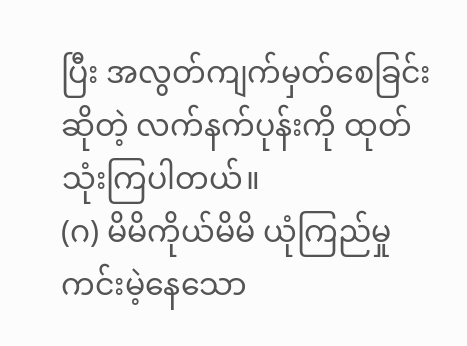ပြီး အလွတ်ကျက်မှတ်စေခြင်းဆိုတဲ့ လက်နက်ပုန်းကို ထုတ်သုံးကြပါတယ်။
(ဂ) မိမိကိုယ်မိမိ ယုံကြည်မှုကင်းမဲ့နေသော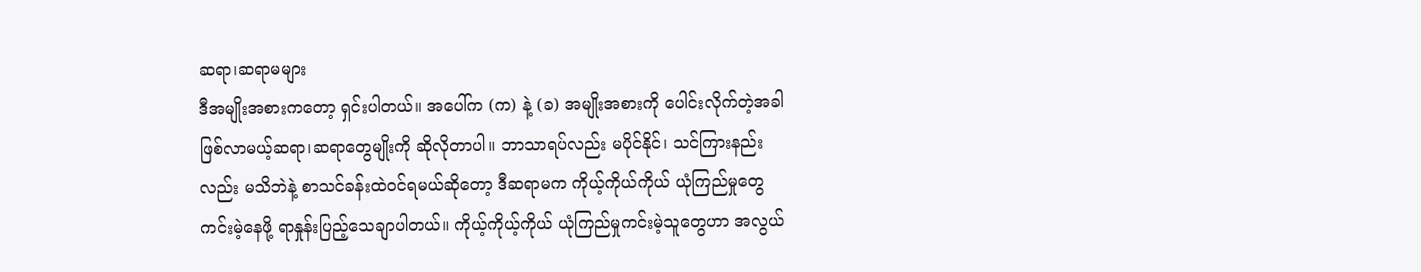ဆရာ၊ဆရာမများ
ဒီအမျိုးအစားကတော့ ရှင်းပါတယ်။ အပေါ်က (က) နဲ့ (ခ) အမျိုးအစားကို ပေါင်းလိုက်တဲ့အခါ ဖြစ်လာမယ့်ဆရာ၊ဆရာတွေမျိုးကို ဆိုလိုတာပါ။ ဘာသာရပ်လည်း မပိုင်နိုင်၊ သင်ကြားနည်းလည်း မသိဘဲနဲ့ စာသင်ခန်းထဲဝင်ရမယ်ဆိုတော့ ဒီဆရာမက ကိုယ့်ကိုယ်ကိုယ် ယုံကြည်မှုတွေ ကင်းမဲ့နေဖို့ ရာနှုန်းပြည့်သေချာပါတယ်။ ကိုယ့်ကိုယ့်ကိုယ် ယုံကြည်မှုကင်းမဲ့သူတွေဟာ အလွယ်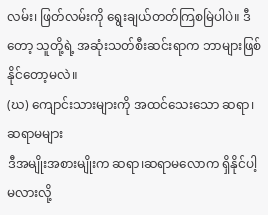လမ်း၊ ဖြတ်လမ်းကို ရွေးချယ်တတ်ကြစမြဲပါပဲ။ ဒီတော့ သူတို့ရဲ့ အဆုံးသတ်စီးဆင်းရာက ဘာများဖြစ်နိုင်တော့မလဲ။
(ဃ) ကျောင်းသားများကို အထင်သေးသော ဆရာ၊ဆရာမများ
ဒီအမျိုးအစားမျိုးက ဆရာ၊ဆရာမလောက ရှိနိုင်ပါ့မလားလို့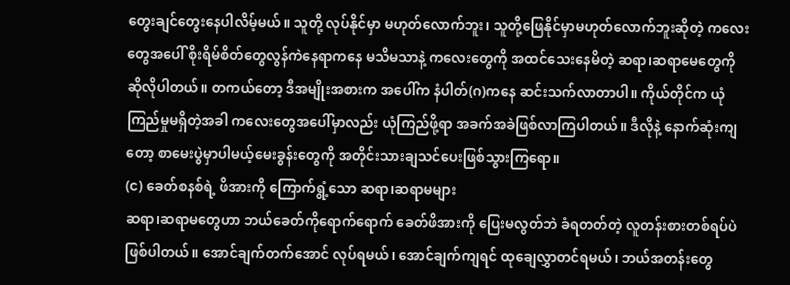တွေးချင်တွေးနေပါလိမ့်မယ်။ သူတို့ လုပ်နိုင်မှာ မဟုတ်လောက်ဘူး၊ သူတို့ဖြေနိုင်မှာမဟုတ်လောက်ဘူးဆိုတဲ့ ကလေးတွေအပေါ် စိုးရိမ်စိတ်တွေလွန်ကဲနေရာကနေ မသိမသာနဲ့ ကလေးတွေကို အထင်သေးနေမိတဲ့ ဆရာ၊ဆရာမေတွေကို ဆိုလိုပါတယ်။ တကယ်တော့ ဒီအမျိုးအစားက အပေါ်က နံပါတ်(ဂ)ကနေ ဆင်းသက်လာတာပါ။ ကိုယ်တိုင်က ယုံကြည်မှုမရှိတဲ့အခါ ကလေးတွေအပေါ်မှာလည်း ယုံကြည်ဖို့ရာ အခက်အခဲဖြစ်လာကြပါတယ်။ ဒီလိုနဲ့ နောက်ဆုံးကျတော့ စာမေးပွဲမှာပါမယ့်မေးခွန်းတွေကို အတိုင်းသားချသင်ပေးဖြစ်သွားကြရော။
(င) ခေတ်စနစ်ရဲ့ ဖိအားကို ကြောက်ရွံ့သော ဆရာ၊ဆရာမများ
ဆရာ၊ဆရာမတွေဟာ ဘယ်ခေတ်ကိုရောက်ရောက် ခေတ်ဖိအားကို ပြေးမလွတ်ဘဲ ခံရတတ်တဲ့ လူတန်းစားတစ်ရပ်ပဲဖြစ်ပါတယ်။ အောင်ချက်တက်အောင် လုပ်ရမယ်၊ အောင်ချက်ကျရင် ထုချေလွှာတင်ရမယ်၊ ဘယ်အတန်းတွေ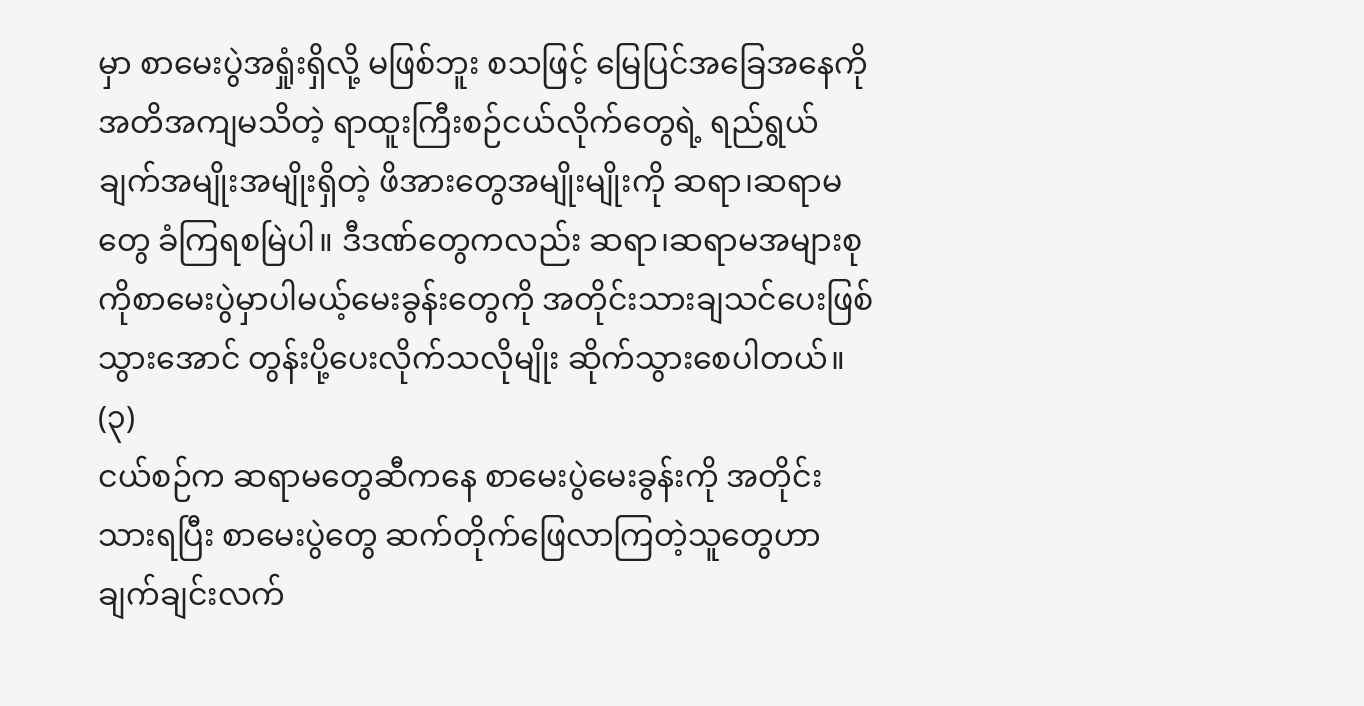မှာ စာမေးပွဲအရှုံးရှိလို့ မဖြစ်ဘူး စသဖြင့် မြေပြင်အခြေအနေကို အတိအကျမသိတဲ့ ရာထူးကြီးစဉ်ငယ်လိုက်တွေရဲ့ ရည်ရွယ်ချက်အမျိုးအမျိုးရှိတဲ့ ဖိအားတွေအမျိုးမျိုးကို ဆရာ၊ဆရာမတွေ ခံကြရစမြဲပါ။ ဒီဒဏ်တွေကလည်း ဆရာ၊ဆရာမအများစုကိုစာမေးပွဲမှာပါမယ့်မေးခွန်းတွေကို အတိုင်းသားချသင်ပေးဖြစ်သွားအောင် တွန်းပို့ပေးလိုက်သလိုမျိုး ဆိုက်သွားစေပါတယ်။
(၃)
ငယ်စဉ်က ဆရာမတွေဆီကနေ စာမေးပွဲမေးခွန်းကို အတိုင်းသားရပြီး စာမေးပွဲတွေ ဆက်တိုက်ဖြေလာကြတဲ့သူတွေဟာ ချက်ချင်းလက်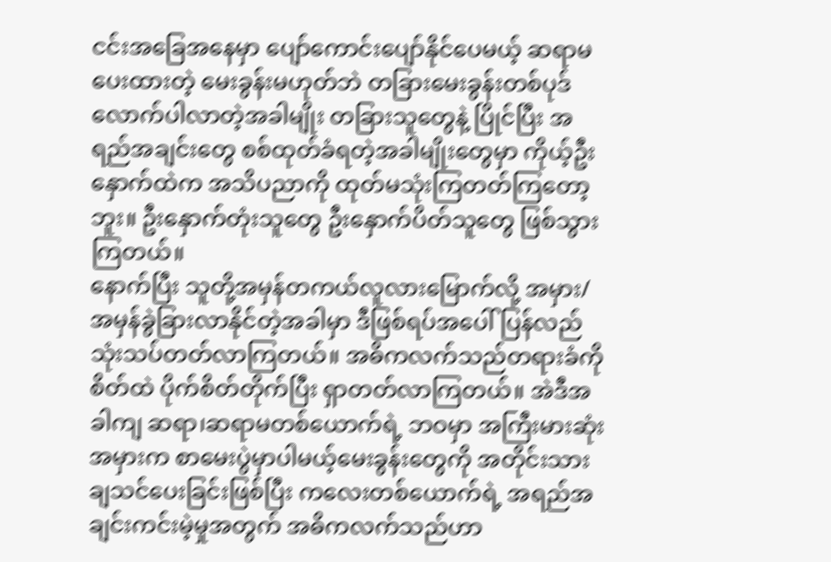ငင်းအခြေအနေမှာ ပျော်ကောင်းပျော်နိုင်ပေမယ့် ဆရာမပေးထားတဲ့ မေးခွန်းမဟုတ်ဘဲ တခြားမေးခွန်းတစ်ပုဒ်လောက်ပါလာတဲ့အခါမျိုး တခြားသူတွေနဲ့ ပြိုင်ပြီး အရည်အချင်းတွေ စစ်ထုတ်ခံရတဲ့အခါမျိုးတွေမှာ ကိုယ့်ဦးနှောက်ထဲက အသိပညာကို ထုတ်မသုံးကြတတ်ကြတော့ဘူး။ ဦးနှောက်တုံးသူတွေ ဦးနှောက်ပိတ်သူတွေ ဖြစ်သွားကြတယ်။
နောက်ပြီး သူတို့အမှန်တကယ်လူလားမြောက်လို့ အမှား/အမှန်ခွဲခြားလာနိုင်တဲ့အခါမှာ ဒီဖြစ်ရပ်အပေါ် ပြန်လည်သုံးသပ်တတ်လာကြတယ်။ အဓိကလက်သည်တရားခံကို စိတ်ထဲ ပိုက်စိတ်တိုက်ပြီး ရှာတတ်လာကြတယ်။ အဲဒီအခါကျ ဆရာ၊ဆရာမတစ်ယောက်ရဲ့ ဘဝမှာ အကြီးမားဆုံးအမှားက စာမေးပွဲမှာပါမယ့်မေးခွန်းတွေကို အတိုင်းသားချသင်ပေးခြင်းဖြစ်ပြီး ကလေးတစ်ယောက်ရဲ့ အရည်အချင်းကင်းမဲ့မှုအတွက် အဓိကလက်သည်ဟာ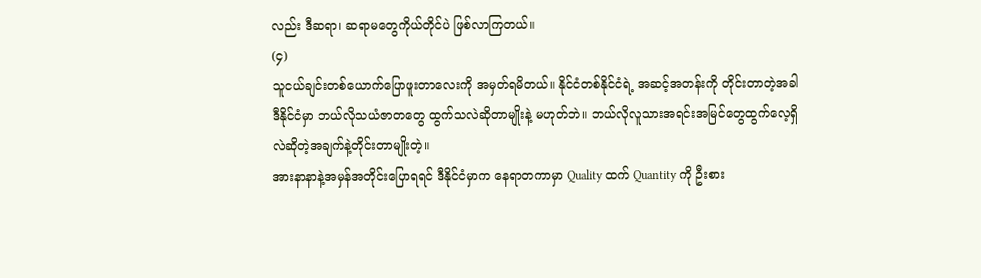လည်း ဒီဆရာ၊ ဆရာမတွေကိုယ်တိုင်ပဲ ဖြစ်လာကြတယ်။
(၄)
သူငယ်ချင်းတစ်ယောက်ပြောဖူးတာလေးကို အမှတ်ရမိတယ်။ နိုင်ငံတစ်နိုင်ငံရဲ့ အဆင့်အတန်းကို တိုင်းတာတဲ့အခါ ဒီနိုင်ငံမှာ ဘယ်လိုသယံဇာတတွေ ထွက်သလဲဆိုတာမျိုးနဲ့ မဟုတ်ဘဲ။ ဘယ်လိုလူသားအရင်းအမြင်တွေထွက်လေ့ရှိလဲဆိုတဲ့အချက်နဲ့တိုင်းတာမျိုးတဲ့။
အားနာနာနဲ့အမှန်အတိုင်းပြောရရင် ဒီနိုင်ငံမှာက နေရာတကာမှာ Quality ထက် Quantity ကို ဦးစား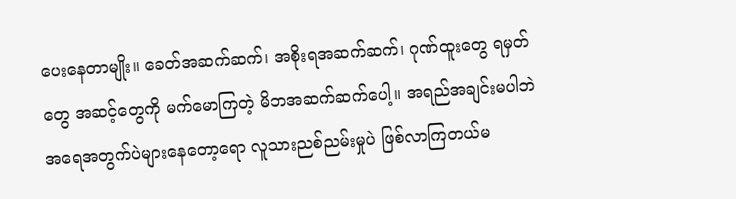ပေးနေတာမျိုး။ ခေတ်အဆက်ဆက်၊ အစိုးရအဆက်ဆက်၊ ဂုဏ်ထူးတွေ ရမှတ်တွေ အဆင့်တွေကို မက်မောကြတဲ့ မိဘအဆက်ဆက်ပေါ့။ အရည်အချင်းမပါဘဲ အရေအတွက်ပဲများနေတော့ရော လူသားညစ်ညမ်းမှုပဲ ဖြစ်လာကြတယ်မ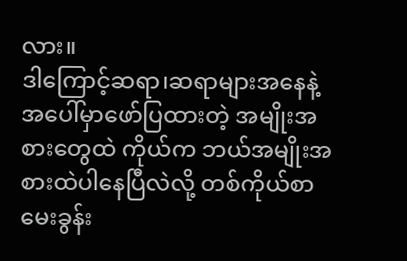လား။
ဒါကြောင့်ဆရာ၊ဆရာများအနေနဲ့ အပေါ်မှာဖော်ပြထားတဲ့ အမျိုးအစားတွေထဲ ကိုယ်က ဘယ်အမျိုးအစားထဲပါနေပြီလဲလို့ တစ်ကိုယ်စာမေးခွန်း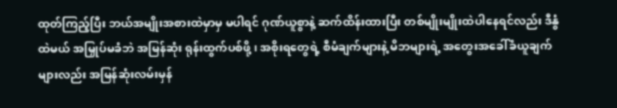ထုတ်ကြည့်ပြီး ဘယ်အမျိုးအစားထဲမှာမှ မပါရင် ဂုဏ်ယူစွာနဲ့ ဆက်ထိန်းထားပြီး တစ်မျိုးမျိုးထဲပါနေရင်လည်း ဒီနွံထဲမယ် အမြှုပ်မခံဘဲ အမြန်ဆုံး ရုန်းထွက်ပစ်ဖို့ ၊ အစိုးရတွေရဲ့ စီမံချက်များနဲ့ မိဘများရဲ့ အတွေးအခေါ်ခံယူချက်များလည်း အမြန်ဆုံးလမ်းမှန်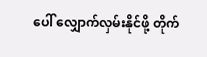ပေါ် လျှောက်လှမ်းနိုင်ဖို့ တိုက်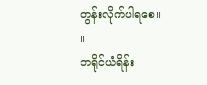တွန်းလိုက်ပါရစေ။ ။
ဘရိုင်ယံရိန်း